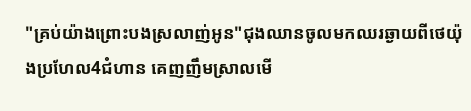"គ្រប់យ៉ាងព្រោះបងស្រលាញ់អូន"ជុងឈានចូលមកឈរឆ្ងាយពីថេយ៉ុងប្រហែល4ជំហាន គេញញឹមស្រាលមើ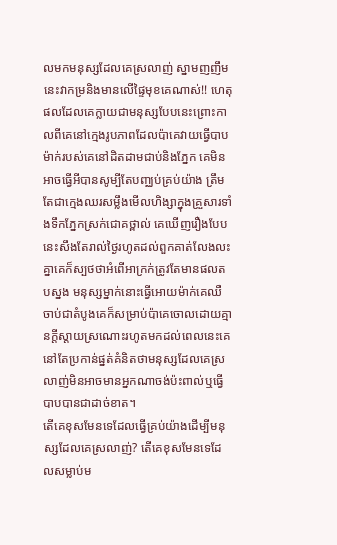លមកមនុស្សដែលគេស្រលាញ់ ស្នាមញញឹមនេះវាកម្រនិងមានលើផ្ទៃមុខគេណាស់!! ហេតុផលដែលគេក្លាយជាមនុស្សបែបនេះព្រោះកាលពីគេនៅក្មេងរូបភាពដែលប៉ាគេវាយធ្វើបាបម៉ាក់របស់គេនៅដិតដាមជាប់និងភ្នែក គេមិនអាចធ្វើអីបានសូម្បីតែបញ្ឈប់គ្រប់យ៉ាង ត្រឹមតែជាក្មេងឈរសម្លឹងមើលហិង្សាក្នុងគ្រួសារទាំងទឹកភ្នែកស្រក់ជោគថ្ពាល់ គេឃើញរឿងបែបនេះសឹងតែរាល់ថ្ងៃរហូតដល់ពួកគាត់លែងលះគ្នាគេក៏ស្បថថាអំពើអាក្រក់ត្រូវតែមានផលតបស្នង មនុស្សម្នាក់នោះធ្វើអោយម៉ាក់គេឈឺចាប់ជាតំបូងគេក៏សម្រាប់ប៉ាគេចោលដោយគ្មានក្តីស្តាយស្រណោះរហូតមកដល់ពេលនេះគេនៅតែប្រកាន់ផ្នត់គំនិតថាមនុស្សដែលគេស្រលាញ់មិនអាចមានអ្នកណាចង់ប៉ះពាល់ឬធ្វើបាបបានជាដាច់ខាត។
តើគេខុសមែនទេដែលធ្វើគ្រប់យ៉ាងដើម្បីមនុស្សដែលគេស្រលាញ់? តើគេខុសមែនទេដែលសម្លាប់ម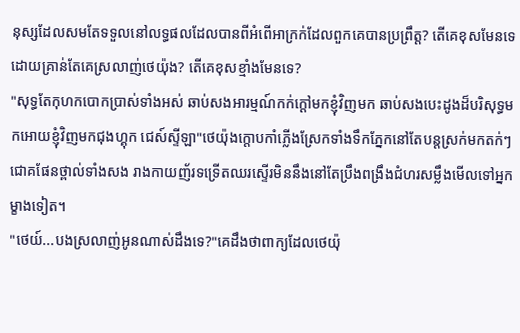នុស្សដែលសមតែទទួលនៅលទ្ធផលដែលបានពីអំពើអាក្រក់ដែលពួកគេបានប្រព្រឹត្ត? តើគេខុសមែនទេដោយគ្រាន់តែគេស្រលាញ់ថេយ៉ុង? តើគេខុសខ្មាំងមែនទេ?
"សុទ្ធតែកុហកបោកប្រាស់ទាំងអស់ ឆាប់សងអារម្មណ៍កក់ក្តៅមកខ្ញុំវិញមក ឆាប់សងបេះដូងដ៏បរិសុទ្ធមកអោយខ្ញុំវិញមកជុងហ្គុក ជេស៍ស្ទីឡា"ថេយ៉ុងក្តោបកាំភ្លើងស្រែកទាំងទឹកភ្នែកនៅតែបន្តស្រក់មកតក់ៗជោគផែនថ្ពាល់ទាំងសង រាងកាយញ័រទទ្រើតឈរស្ទើរមិននឹងនៅតែប្រឹងពង្រឹងជំហរសម្លឹងមើលទៅអ្នកម្ខាងទៀត។
"ថេយ៍...បងស្រលាញ់អូនណាស់ដឹងទេ?"គេដឹងថាពាក្យដែលថេយ៉ុ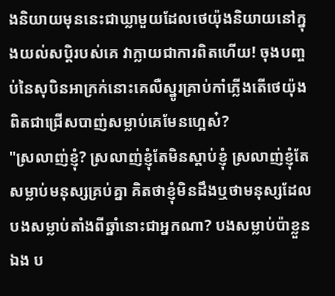ងនិយាយមុននេះជាឃ្លាមួយដែលថេយ៉ុងនិយាយនៅក្នុងយល់សប្តិរបស់គេ វាក្លាយជាការពិតហើយ! ចុងបញ្ចប់នៃសុបិនអាក្រក់នោះគេលឺស្នូរគ្រាប់កាំភ្លើងតើថេយ៉ុងពិតជាជ្រើសបាញ់សម្លាប់គេមែនហ្អេស៎?
"ស្រលាញ់ខ្ញុំ? ស្រលាញ់ខ្ញុំតែមិនស្តាប់ខ្ញុំ ស្រលាញ់ខ្ញុំតែសម្លាប់មនុស្សគ្រប់គ្នា គិតថាខ្ញុំមិនដឹងឬថាមនុស្សដែលបងសម្លាប់តាំងពីឆ្នាំនោះជាអ្នកណា? បងសម្លាប់ប៉ាខ្លួនឯង ប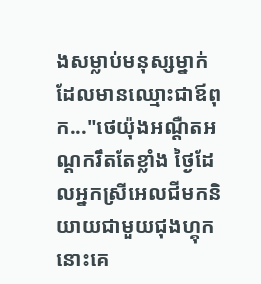ងសម្លាប់មនុស្សម្នាក់ដែលមានឈ្មោះជាឪពុក..."ថេយ៉ុងអណ្តឺតអណ្តករឹតតែខ្លាំង ថ្ងៃដែលអ្នកស្រីអេលជីមកនិយាយជាមួយជុងហ្គុកនោះគេ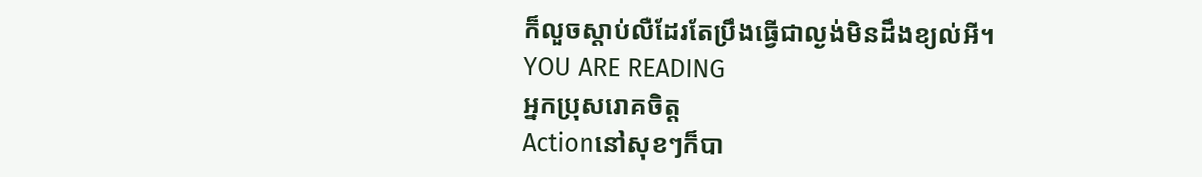ក៏លួចស្តាប់លឺដែរតែប្រឹងធ្វើជាល្ងង់មិនដឹងខ្យល់អី។
YOU ARE READING
អ្នកប្រុសរោគចិត្ត
Actionនៅសុខៗក៏បា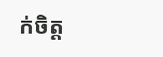ក់ចិត្ត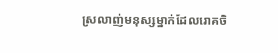ស្រលាញ់មនុស្សម្នាក់ដែលរោគចិ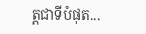ត្តជាទីបំផុត...